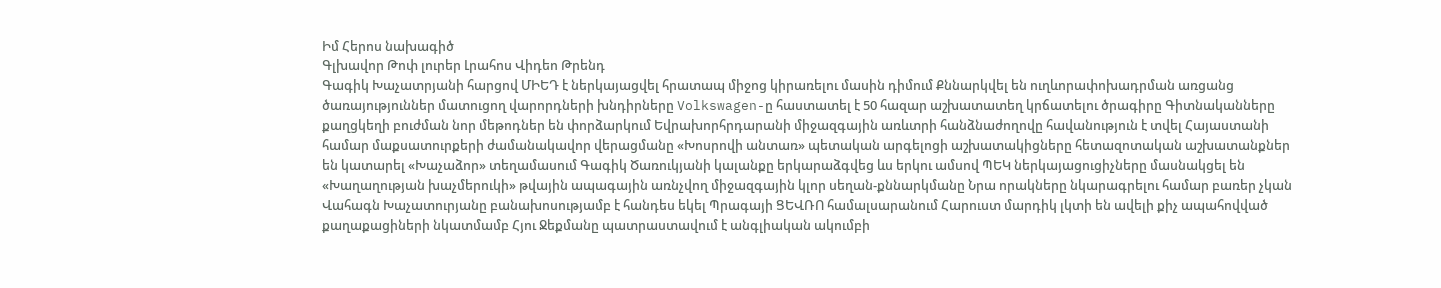Իմ Հերոս նախագիծ
Գլխավոր Թոփ լուրեր Լրահոս Վիդեո Թրենդ
Գագիկ Խաչատրյանի հարցով ՄԻԵԴ է ներկայացվել հրատապ միջոց կիրառելու մասին դիմում Քննարկվել են ուղևորափոխադրման առցանց ծառայություններ մատուցող վարորդների խնդիրները Volkswagen-ը հաստատել է 50 հազար աշխատատեղ կրճատելու ծրագիրը Գիտնականները քաղցկեղի բուժման նոր մեթոդներ են փորձարկում Եվրախորհրդարանի միջազգային առևտրի հանձնաժողովը հավանություն է տվել Հայաստանի համար մաքսատուրքերի ժամանակավոր վերացմանը «Խոսրովի անտառ» պետական արգելոցի աշխատակիցները հետազոտական աշխատանքներ են կատարել «Խաչաձոր» տեղամասում Գագիկ Ծառուկյանի կալանքը երկարաձգվեց ևս երկու ամսով ՊԵԿ ներկայացուցիչները մասնակցել են «Խաղաղության խաչմերուկի» թվային ապագային առնչվող միջազգային կլոր սեղան-քննարկմանը Նրա որակները նկարագրելու համար բառեր չկան Վահագն Խաչատուրյանը բանախոսությամբ է հանդես եկել Պրագայի ՑԵՎՌՈ համալսարանում Հարուստ մարդիկ լկտի են ավելի քիչ ապահովված քաղաքացիների նկատմամբ Հյու Ջեքմանը պատրաստավում է անգլիական ակումբի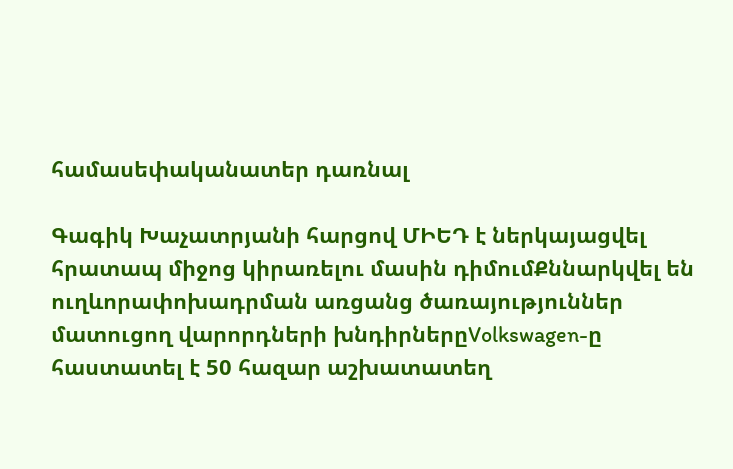համասեփականատեր դառնալ

Գագիկ Խաչատրյանի հարցով ՄԻԵԴ է ներկայացվել հրատապ միջոց կիրառելու մասին դիմումՔննարկվել են ուղևորափոխադրման առցանց ծառայություններ մատուցող վարորդների խնդիրներըVolkswagen-ը հաստատել է 50 հազար աշխատատեղ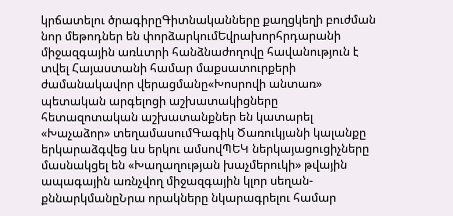կրճատելու ծրագիրըԳիտնականները քաղցկեղի բուժման նոր մեթոդներ են փորձարկումԵվրախորհրդարանի միջազգային առևտրի հանձնաժողովը հավանություն է տվել Հայաստանի համար մաքսատուրքերի ժամանակավոր վերացմանը«Խոսրովի անտառ» պետական արգելոցի աշխատակիցները հետազոտական աշխատանքներ են կատարել «Խաչաձոր» տեղամասումԳագիկ Ծառուկյանի կալանքը երկարաձգվեց ևս երկու ամսովՊԵԿ ներկայացուցիչները մասնակցել են «Խաղաղության խաչմերուկի» թվային ապագային առնչվող միջազգային կլոր սեղան-քննարկմանըՆրա որակները նկարագրելու համար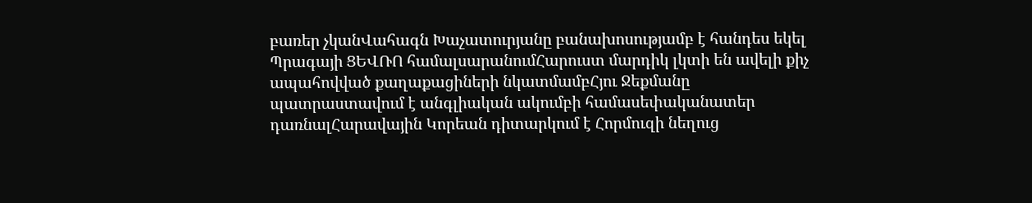բառեր չկանՎահագն Խաչատուրյանը բանախոսությամբ է հանդես եկել Պրագայի ՑԵՎՌՈ համալսարանումՀարուստ մարդիկ լկտի են ավելի քիչ ապահովված քաղաքացիների նկատմամբՀյու Ջեքմանը պատրաստավում է անգլիական ակումբի համասեփականատեր դառնալՀարավային Կորեան դիտարկում է Հորմուզի նեղուց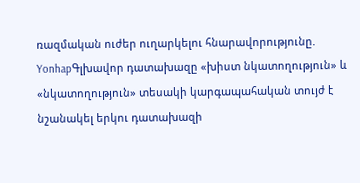ռազմական ուժեր ուղարկելու հնարավորությունը. YonhapԳլխավոր դատախազը «խիստ նկատողություն» և «նկատողություն» տեսակի կարգապահական տույժ է նշանակել երկու դատախազի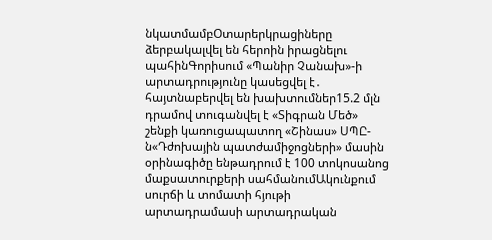նկատմամբՕտարերկրացիները ձերբակալվել են հերոին իրացնելու պահինԳորիսում «Պանիր Չանախ»-ի արտադրությունը կասեցվել է․ հայտնաբերվել են խախտումներ15.2 մլն դրամով տուգանվել է «Տիգրան Մեծ» շենքի կառուցապատող «Շինաս» ՍՊԸ-ն«Դժոխային պատժամիջոցների» մասին օրինագիծը ենթադրում է 100 տոկոսանոց մաքսատուրքերի սահմանումԱկունքում սուրճի և տոմատի հյութի արտադրամասի արտադրական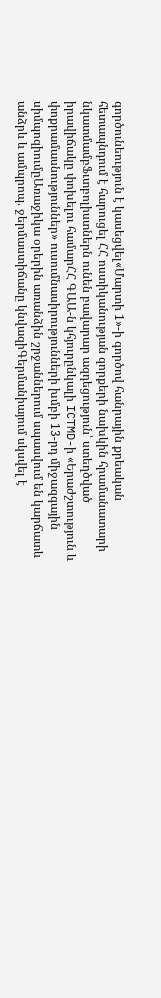գործունեություն է կասեցվել«Մարտի 1»-ի գործով հանրային քրեական հետապնդում է հարուցել ՀՀ ոստիկանության զորքերի նախկին հրամանատարի նկատմամբՖւտբոլիստներն ունեն բավարար ազդեցություն՝ ստեղծված իրավիճակը փոխելու համարՀՀ ԳԱԱ-ն կհյուրընկալի ICTMD-ի «Երաժշտություն և փոքրամասնություններ» ուսումնասիրությունների խմբի 13-րդ միջազգային սիմպոզիումըԱռաջիկա օրերին առանձին շրջաններում սպասվում են կարճատև անձրև և ամպրոպ. ջերմաստիճանը կնվազիԳերմանիայում սկսվել է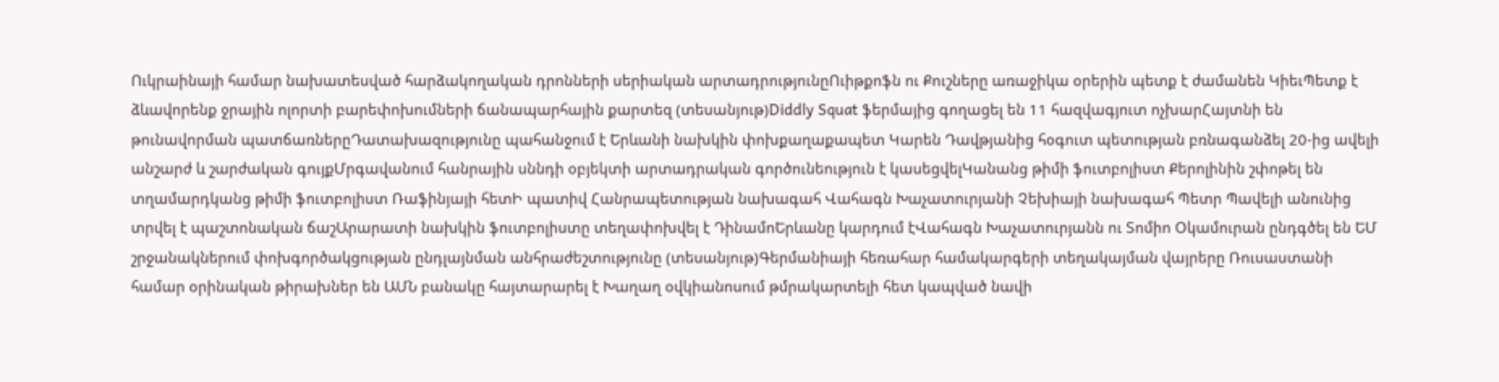Ուկրաինայի համար նախատեսված հարձակողական դրոնների սերիական արտադրությունըՈւիթքոֆն ու Քուշները առաջիկա օրերին պետք է ժամանեն ԿիեւՊետք է ձևավորենք ջրային ոլորտի բարեփոխումների ճանապարհային քարտեզ (տեսանյութ)Diddly Squat ֆերմայից գողացել են 11 հազվագյուտ ոչխարՀայտնի են թունավորման պատճառներըԴատախազությունը պահանջում է Երևանի նախկին փոխքաղաքապետ Կարեն Դավթյանից հօգուտ պետության բռնագանձել 20-ից ավելի անշարժ և շարժական գույքՄրգավանում հանրային սննդի օբյեկտի արտադրական գործունեություն է կասեցվելԿանանց թիմի ֆուտբոլիստ Քերոլինին շփոթել են տղամարդկանց թիմի ֆուտբոլիստ Ռաֆինյայի հետԻ պատիվ Հանրապետության նախագահ Վահագն Խաչատուրյանի Չեխիայի նախագահ Պետր Պավելի անունից տրվել է պաշտոնական ճաշԱրարատի նախկին ֆուտբոլիստը տեղափոխվել է ԴինամոԵրևանը կարդում էՎահագն Խաչատուրյանն ու Տոմիո Օկամուրան ընդգծել են ԵՄ շրջանակներում փոխգործակցության ընդլայնման անհրաժեշտությունը (տեսանյութ)Գերմանիայի հեռահար համակարգերի տեղակայման վայրերը Ռուսաստանի համար օրինական թիրախներ են ԱՄՆ բանակը հայտարարել է Խաղաղ օվկիանոսում թմրակարտելի հետ կապված նավի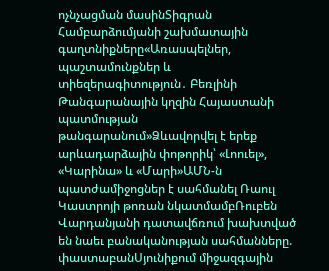ոչնչացման մասինՏիգրան Համբարձումյանի շախմատային գաղտնիքները«Առասպելներ, պաշտամունքներ և տիեզերագիտություն․ Բեռլինի Թանգարանային կղզին Հայաստանի պատմության թանգարանում»Ձևավորվել է երեք արևադարձային փոթորիկ՝ «Լոուել», «Կարինա» և «Մարի»ԱՄՆ-ն պատժամիջոցներ է սահմանել Ռաուլ Կաստրոյի թոռան նկատմամբՌուբեն Վարդանյանի դատավճռում խախտված են նաեւ բանականության սահմանները. փաստաբանՍյունիքում միջազգային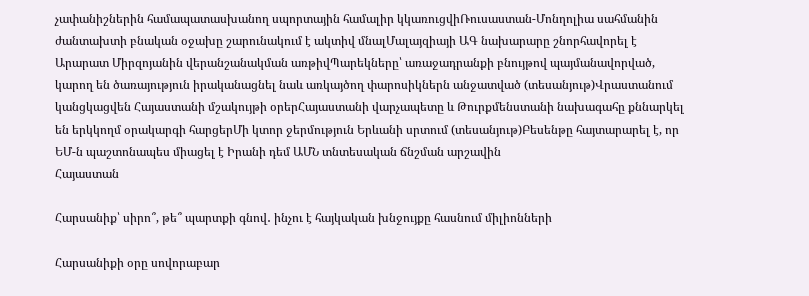չափանիշներին համապատասխանող սպորտային համալիր կկառուցվիՌուսաստան-Մոնղոլիա սահմանին ժանտախտի բնական օջախը շարունակում է ակտիվ մնալՄալայզիայի ԱԳ նախարարը շնորհավորել է Արարատ Միրզոյանին վերանշանակման առթիվՊարեկները՝ առաջադրանքի բնույթով պայմանավորված, կարող են ծառայություն իրականացնել նաև առկայծող փարոսիկներն անջատված (տեսանյութ)Վրաստանում կանցկացվեն Հայաստանի մշակույթի օրերՀայաստանի վարչապետը և Թուրքմենստանի նախագահը քննարկել են երկկողմ օրակարգի հարցերՄի կտոր ջերմություն Երևանի սրտում (տեսանյութ)Բեսենթը հայտարարել է, որ ԵՄ-ն պաշտոնապես միացել է Իրանի դեմ ԱՄՆ տնտեսական ճնշման արշավին
Հայաստան

Հարսանիք՝ սիրո՞, թե՞ պարտքի գնով․ ինչու է հայկական խնջույքը հասնում միլիոնների

Հարսանիքի օրը սովորաբար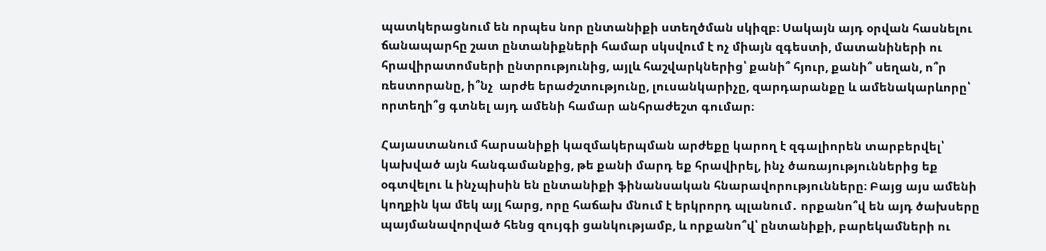պատկերացնում են որպես նոր ընտանիքի ստեղծման սկիզբ։ Սակայն այդ օրվան հասնելու ճանապարհը շատ ընտանիքների համար սկսվում է ոչ միայն զգեստի, մատանիների ու հրավիրատոմսերի ընտրությունից, այլև հաշվարկներից՝ քանի՞ հյուր, քանի՞ սեղան, ո՞ր ռեստորանը, ի՞նչ  արժե երաժշտությունը, լուսանկարիչը, զարդարանքը և ամենակարևորը՝ որտեղի՞ց գտնել այդ ամենի համար անհրաժեշտ գումար։

Հայաստանում հարսանիքի կազմակերպման արժեքը կարող է զգալիորեն տարբերվել՝ կախված այն հանգամանքից, թե քանի մարդ եք հրավիրել, ինչ ծառայություններից եք օգտվելու և ինչպիսին են ընտանիքի ֆինանսական հնարավորությունները։ Բայց այս ամենի կողքին կա մեկ այլ հարց, որը հաճախ մնում է երկրորդ պլանում․ որքանո՞վ են այդ ծախսերը պայմանավորված հենց զույգի ցանկությամբ, և որքանո՞վ՝ ընտանիքի, բարեկամների ու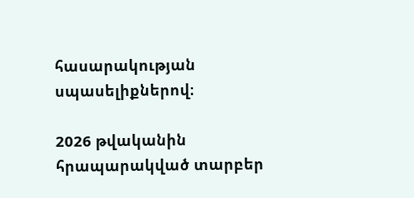հասարակության սպասելիքներով։

2026 թվականին հրապարակված տարբեր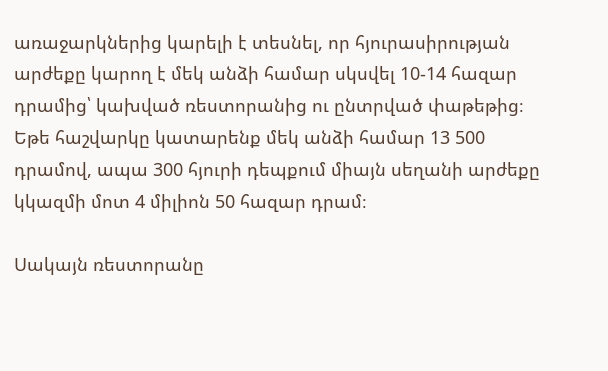առաջարկներից կարելի է տեսնել, որ հյուրասիրության արժեքը կարող է մեկ անձի համար սկսվել 10-14 հազար դրամից՝ կախված ռեստորանից ու ընտրված փաթեթից։ Եթե հաշվարկը կատարենք մեկ անձի համար 13 500 դրամով, ապա 300 հյուրի դեպքում միայն սեղանի արժեքը կկազմի մոտ 4 միլիոն 50 հազար դրամ։

Սակայն ռեստորանը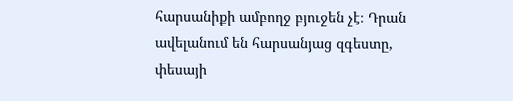հարսանիքի ամբողջ բյուջեն չէ։ Դրան ավելանում են հարսանյաց զգեստը, փեսայի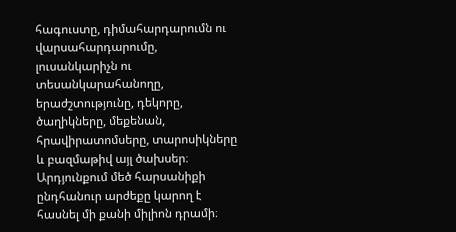հագուստը, դիմահարդարումն ու վարսահարդարումը, լուսանկարիչն ու տեսանկարահանողը, երաժշտությունը, դեկորը, ծաղիկները, մեքենան, հրավիրատոմսերը, տարոսիկները և բազմաթիվ այլ ծախսեր։ Արդյունքում մեծ հարսանիքի ընդհանուր արժեքը կարող է հասնել մի քանի միլիոն դրամի։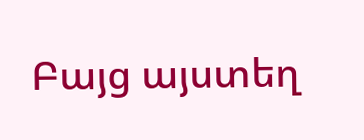Բայց այստեղ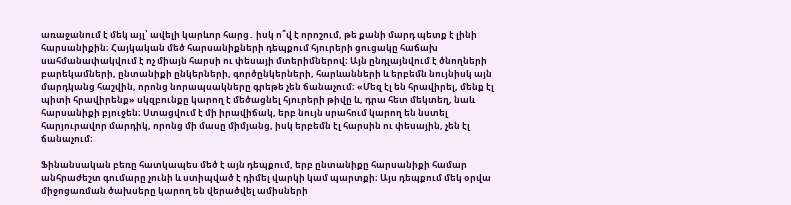առաջանում է մեկ այլ՝ ավելի կարևոր հարց․ իսկ ո՞վ է որոշում, թե քանի մարդ պետք է լինի հարսանիքին։ Հայկական մեծ հարսանիքների դեպքում հյուրերի ցուցակը հաճախ սահմանափակվում է ոչ միայն հարսի ու փեսայի մտերիմներով։ Այն ընդլայնվում է ծնողների բարեկամների, ընտանիքի ընկերների, գործընկերների, հարևանների և երբեմն նույնիսկ այն մարդկանց հաշվին, որոնց նորապսակները գրեթե չեն ճանաչում։ «Մեզ էլ են հրավիրել, մենք էլ պիտի հրավիրենք» սկզբունքը կարող է մեծացնել հյուրերի թիվը և, դրա հետ մեկտեղ, նաև հարսանիքի բյուջեն։ Ստացվում է մի իրավիճակ, երբ նույն սրահում կարող են նստել հարյուրավոր մարդիկ, որոնց մի մասը միմյանց, իսկ երբեմն էլ հարսին ու փեսային, չեն էլ ճանաչում։

Ֆինանսական բեռը հատկապես մեծ է այն դեպքում, երբ ընտանիքը հարսանիքի համար անհրաժեշտ գումարը չունի և ստիպված է դիմել վարկի կամ պարտքի։ Այս դեպքում մեկ օրվա միջոցառման ծախսերը կարող են վերածվել ամիսների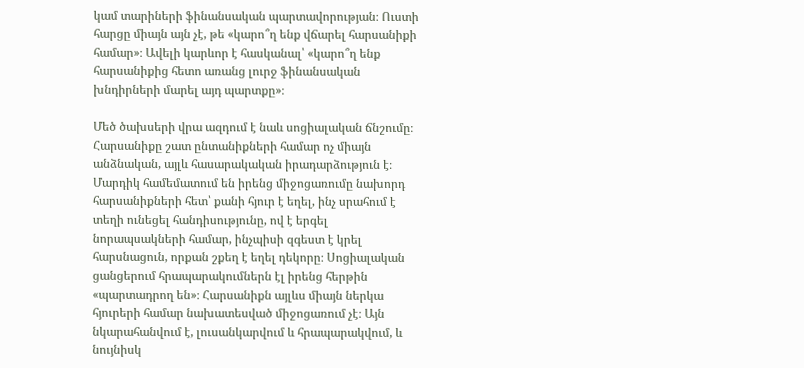կամ տարիների ֆինանսական պարտավորության։ Ուստի հարցը միայն այն չէ, թե «կարո՞ղ ենք վճարել հարսանիքի համար»։ Ավելի կարևոր է հասկանալ՝ «կարո՞ղ ենք հարսանիքից հետո առանց լուրջ ֆինանսական խնդիրների մարել այդ պարտքը»։

Մեծ ծախսերի վրա ազդում է նաև սոցիալական ճնշումը։ Հարսանիքը շատ ընտանիքների համար ոչ միայն անձնական, այլև հասարակական իրադարձություն է։ Մարդիկ համեմատում են իրենց միջոցառումը նախորդ հարսանիքների հետ՝ քանի հյուր է եղել, ինչ սրահում է տեղի ունեցել հանդիսությունը, ով է երգել նորապսակների համար, ինչպիսի զգեստ է կրել հարսնացուն, որքան շքեղ է եղել դեկորը։ Սոցիալական ցանցերում հրապարակումներն էլ իրենց հերթին «պարտադրող են»։ Հարսանիքն այլևս միայն ներկա հյուրերի համար նախատեսված միջոցառում չէ։ Այն նկարահանվում է, լուսանկարվում և հրապարակվում, և նույնիսկ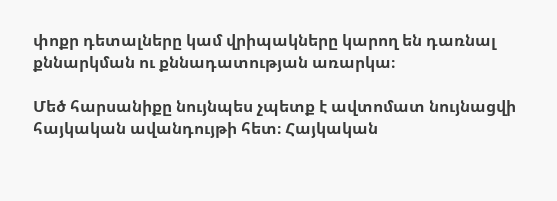փոքր դետալները կամ վրիպակները կարող են դառնալ քննարկման ու քննադատության առարկա։

Մեծ հարսանիքը նույնպես չպետք է ավտոմատ նույնացվի հայկական ավանդույթի հետ։ Հայկական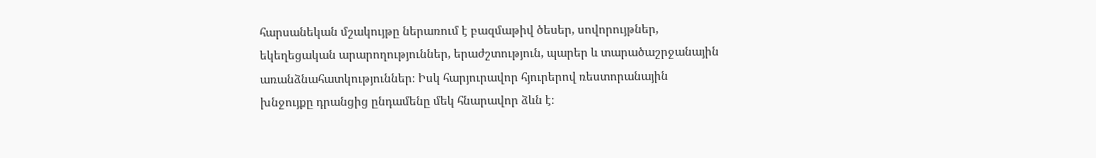հարսանեկան մշակույթը ներառում է բազմաթիվ ծեսեր, սովորույթներ, եկեղեցական արարողություններ, երաժշտություն, պարեր և տարածաշրջանային առանձնահատկություններ։ Իսկ հարյուրավոր հյուրերով ռեստորանային խնջույքը դրանցից ընդամենը մեկ հնարավոր ձևն է։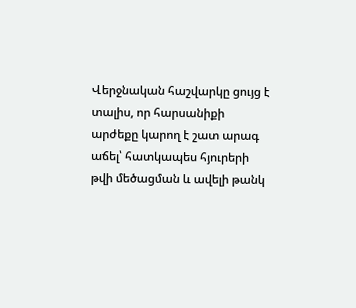Վերջնական հաշվարկը ցույց է տալիս, որ հարսանիքի արժեքը կարող է շատ արագ աճել՝ հատկապես հյուրերի թվի մեծացման և ավելի թանկ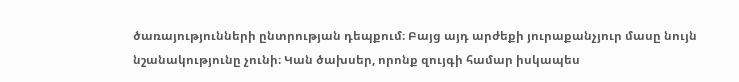ծառայությունների ընտրության դեպքում։ Բայց այդ արժեքի յուրաքանչյուր մասը նույն նշանակությունը չունի։ Կան ծախսեր, որոնք զույգի համար իսկապես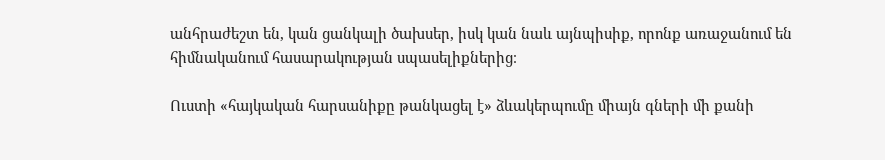անհրաժեշտ են, կան ցանկալի ծախսեր, իսկ կան նաև այնպիսիք, որոնք առաջանում են հիմնականում հասարակության սպասելիքներից։

Ուստի «հայկական հարսանիքը թանկացել է» ձևակերպումը միայն գների մի քանի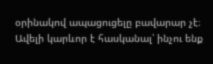օրինակով ապացուցելը բավարար չէ։ Ավելի կարևոր է հասկանալ՝ ինչու ենք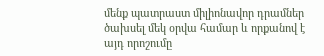մենք պատրաստ միլիոնավոր դրամներ ծախսել մեկ օրվա համար և որքանով է այդ որոշումը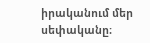իրականում մեր սեփականը։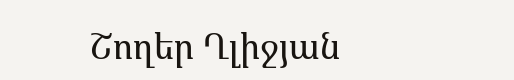Շողեր Ղլիջյան